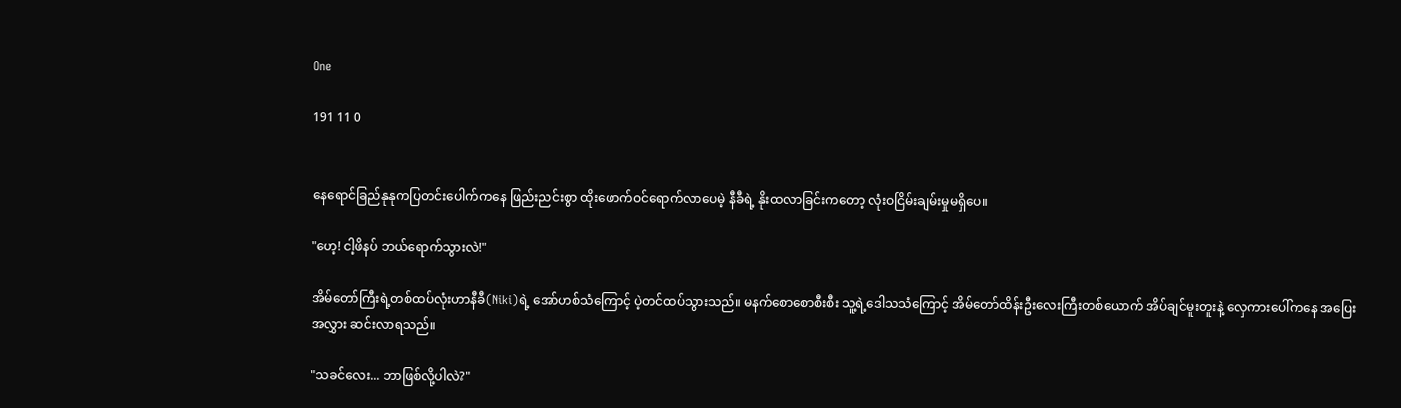One

191 11 0


နေရောင်ခြည်နုနုကပြတင်းပေါက်ကနေ ဖြည်းညင်းစွာ ထိုးဖောက်ဝင်ရောက်လာပေမဲ့ နီခီရဲ့ နိုးထလာခြင်းကတော့ လုံးဝငြိမ်းချမ်းမှုမရှိပေ။

"ဟေ့! ငါ့ဖိနပ် ဘယ်ရောက်သွားလဲ!"

အိမ်တော်ကြီးရဲ့တစ်ထပ်လုံးဟာနီခီ(Niki)ရဲ့ အော်ဟစ်သံကြောင့် ပဲ့တင်ထပ်သွားသည်။ မနက်စောစောစီးစီး သူ့ရဲ့ဒေါသသံကြောင့် အိမ်တော်ထိန်းဦးလေးကြီးတစ်ယောက် အိပ်ချင်မူးတူးနဲ့ လှေကားပေါ်ကနေ အပြေး
အလွှား ဆင်းလာရသည်။

"သခင်လေး... ဘာဖြစ်လို့ပါလဲ?"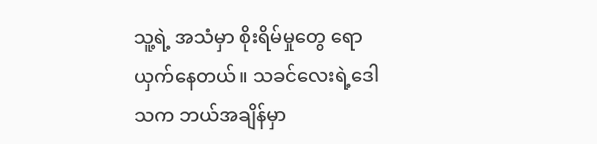သူ့ရဲ့ အသံမှာ စိုးရိမ်မှုတွေ ရောယှက်နေတယ်။ သခင်လေးရဲ့ဒေါသက ဘယ်အချိန်မှာ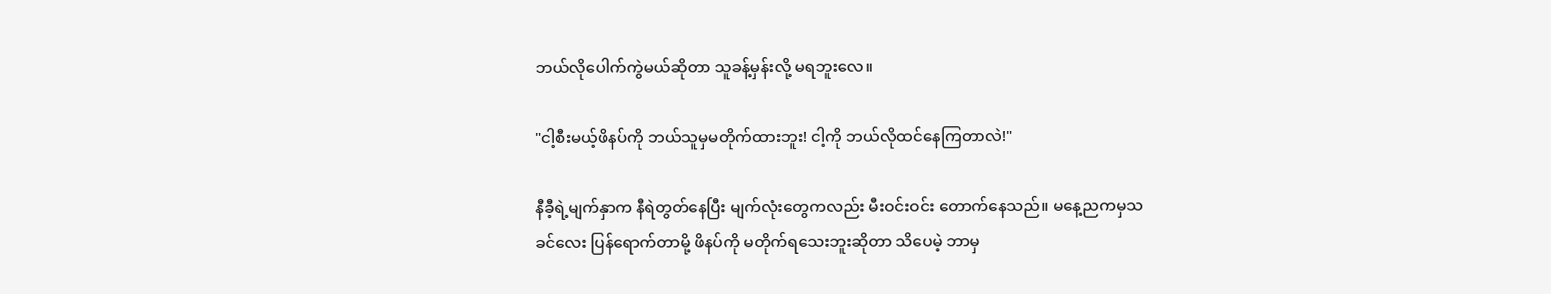ဘယ်လိုပေါက်ကွဲမယ်ဆိုတာ သူခန့်မှန်းလို့ မရဘူးလေ။

"ငါ့စီးမယ့်ဖိနပ်ကို ဘယ်သူမှမတိုက်ထားဘူး! ငါ့ကို ဘယ်လိုထင်နေကြတာလဲ!"

နီခီ့ရဲ့မျက်နှာက နီရဲတွတ်နေပြီး မျက်လုံးတွေကလည်း မီးဝင်းဝင်း တောက်နေသည်။ မနေ့ညကမှသခင်လေး ပြန်ရောက်တာမို့ ဖိနပ်ကို မတိုက်ရသေးဘူးဆိုတာ သိပေမဲ့ ဘာမှ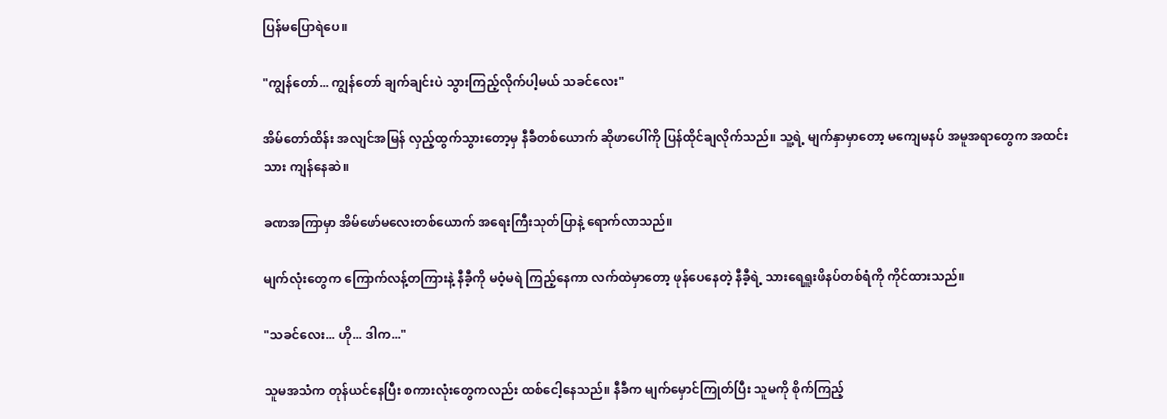ပြန်မပြောရဲပေ။

"ကျွန်တော်... ကျွန်တော် ချက်ချင်းပဲ သွားကြည့်လိုက်ပါ့မယ် သခင်လေး"

အိမ်တော်ထိန်း အလျင်အမြန် လှည့်ထွက်သွားတော့မှ နီခီတစ်ယောက် ဆိုဖာပေါ်ကို ပြန်ထိုင်ချလိုက်သည်။ သူ့ရဲ့ မျက်နှာမှာတော့ မကျေမနပ် အမူအရာတွေက အထင်းသား ကျန်နေဆဲ။

ခဏအကြာမှာ အိမ်ဖော်မလေးတစ်ယောက် အရေးကြီးသုတ်ပြာနဲ့ ရောက်လာသည်။

မျက်လုံးတွေက ကြောက်လန့်တကြားနဲ့ နီခီ့ကို မဝံ့မရဲ ကြည့်နေကာ လက်ထဲမှာတော့ ဖုန်ပေနေတဲ့ နီခီ့ရဲ့ သားရေရှူးဖိနပ်တစ်ရံကို ကိုင်ထားသည်။

"သခင်လေး... ဟို... ဒါက..."

သူမအသံက တုန်ယင်နေပြီး စကားလုံးတွေကလည်း ထစ်ငေါ့နေသည်။ နီခီက မျက်မှောင်ကြုတ်ပြီး သူမကို စိုက်ကြည့်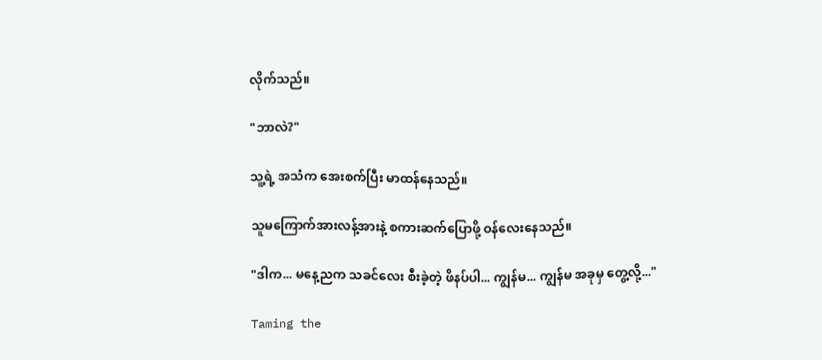လိုက်သည်။

"ဘာလဲ?"

သူ့ရဲ့ အသံက အေးစက်ပြီး မာထန်နေသည်။

သူမကြောက်အားလန့်အားနဲ့ စကားဆက်ပြောဖို့ ဝန်လေးနေသည်။

"ဒါက... မနေ့ညက သခင်လေး စီးခဲ့တဲ့ ဖိနပ်ပါ... ကျွန်မ... ကျွန်မ အခုမှ တွေ့လို့..."

Taming the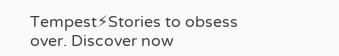Tempest⚡Stories to obsess over. Discover now